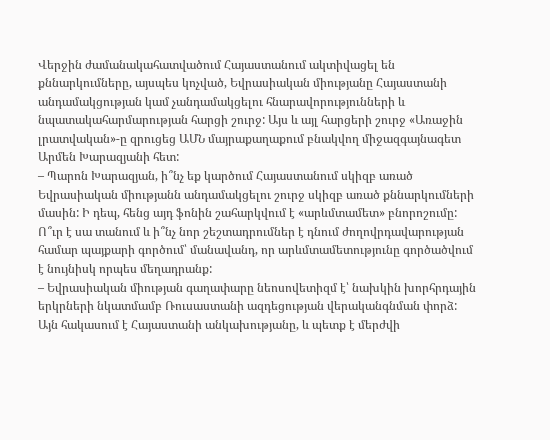Վերջին ժամանակահատվածում Հայաստանում ակտիվացել են քննարկումները, այսպես կոչված, Եվրասիական միությանը Հայաստանի անդամակցության կամ չանդամակցելու հնարավորությունների և նպատակահարմարության հարցի շուրջ: Այս և այլ հարցերի շուրջ «Առաջին լրատվական»-ը զրուցեց ԱՄՆ մայրաքաղաքում բնակվող միջազգայնագետ Արմեն Խարազյանի հետ:
– Պարոն Խարազյան, ի՞նչ եք կարծում Հայաստանում սկիզբ առած Եվրասիական միությանն անդամակցելու շուրջ սկիզբ առած քննարկումների մասին: Ի դեպ, հենց այդ ֆոնին շահարկվում է «արևմտամետ» բնորոշումը: Ո՞ւր է սա տանում և ի՞նչ նոր շեշտադրումներ է դնում ժողովրդավարության համար պայքարի գործում՝ մանավանդ, որ արևմտամետությունը գործածվում է նույնիսկ որպես մեղադրանք:
– Եվրասիական միության գաղափարը նեոսովետիզմ է՝ նախկին խորհրդային երկրների նկատմամբ Ռուսաստանի ազդեցության վերականգնման փորձ: Այն հակասում է Հայաստանի անկախությանը, և պետք է մերժվի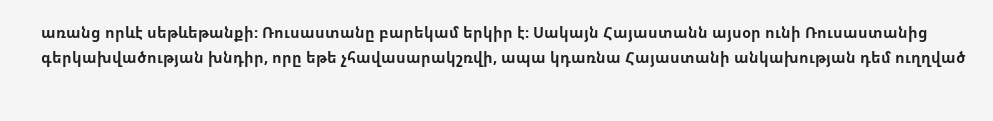առանց որևէ սեթևեթանքի: Ռուսաստանը բարեկամ երկիր է: Սակայն Հայաստանն այսօր ունի Ռուսաստանից գերկախվածության խնդիր, որը եթե չհավասարակշռվի, ապա կդառնա Հայաստանի անկախության դեմ ուղղված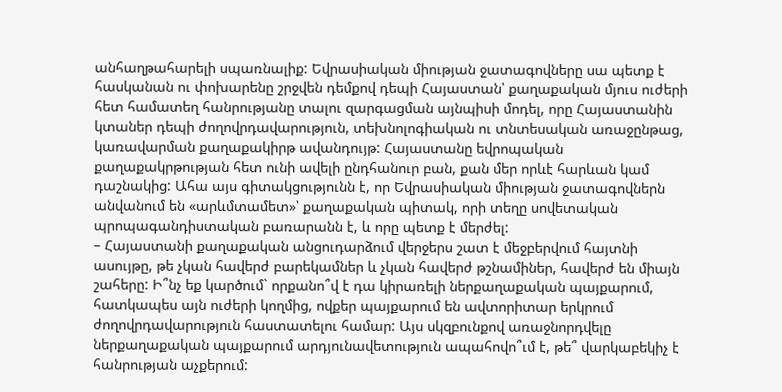անհաղթահարելի սպառնալիք: Եվրասիական միության ջատագովները սա պետք է հասկանան ու փոխարենը շրջվեն դեմքով դեպի Հայաստան՝ քաղաքական մյուս ուժերի հետ համատեղ հանրությանը տալու զարգացման այնպիսի մոդել, որը Հայաստանին կտաներ դեպի ժողովրդավարություն, տեխնոլոգիական ու տնտեսական առաջընթաց, կառավարման քաղաքակիրթ ավանդույթ: Հայաստանը եվրոպական քաղաքակրթության հետ ունի ավելի ընդհանուր բան, քան մեր որևէ հարևան կամ դաշնակից: Ահա այս գիտակցությունն է, որ Եվրասիական միության ջատագովներն անվանում են «արևմտամետ»՝ քաղաքական պիտակ, որի տեղը սովետական պրոպագանդիստական բառարանն է, և որը պետք է մերժել:
– Հայաստանի քաղաքական անցուդարձում վերջերս շատ է մեջբերվում հայտնի ասույթը, թե չկան հավերժ բարեկամներ և չկան հավերժ թշնամիներ, հավերժ են միայն շահերը: Ի՞նչ եք կարծում` որքանո՞վ է դա կիրառելի ներքաղաքական պայքարում, հատկապես այն ուժերի կողմից, ովքեր պայքարում են ավտորիտար երկրում ժողովրդավարություն հաստատելու համար: Այս սկզբունքով առաջնորդվելը ներքաղաքական պայքարում արդյունավետություն ապահովո՞ւմ է, թե՞ վարկաբեկիչ է հանրության աչքերում: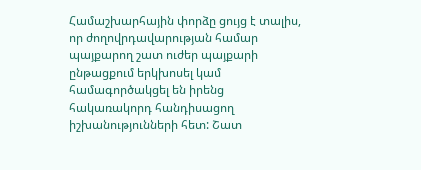Համաշխարհային փորձը ցույց է տալիս, որ ժողովրդավարության համար պայքարող շատ ուժեր պայքարի ընթացքում երկխոսել կամ համագործակցել են իրենց հակառակորդ հանդիսացող իշխանությունների հետ: Շատ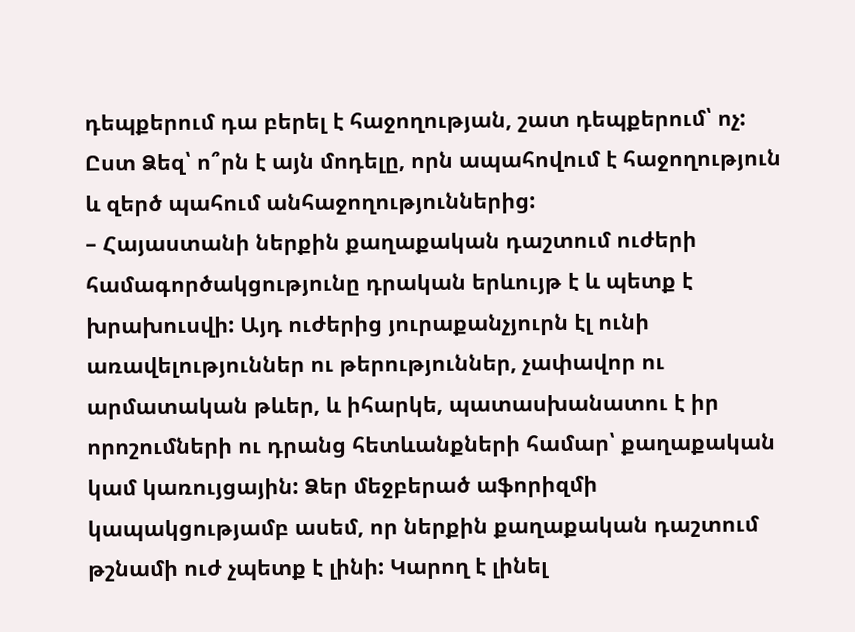դեպքերում դա բերել է հաջողության, շատ դեպքերում՝ ոչ: Ըստ Ձեզ՝ ո՞րն է այն մոդելը, որն ապահովում է հաջողություն և զերծ պահում անհաջողություններից:
– Հայաստանի ներքին քաղաքական դաշտում ուժերի համագործակցությունը դրական երևույթ է և պետք է խրախուսվի: Այդ ուժերից յուրաքանչյուրն էլ ունի առավելություններ ու թերություններ, չափավոր ու արմատական թևեր, և իհարկե, պատասխանատու է իր որոշումների ու դրանց հետևանքների համար՝ քաղաքական կամ կառույցային: Ձեր մեջբերած աֆորիզմի կապակցությամբ ասեմ, որ ներքին քաղաքական դաշտում թշնամի ուժ չպետք է լինի: Կարող է լինել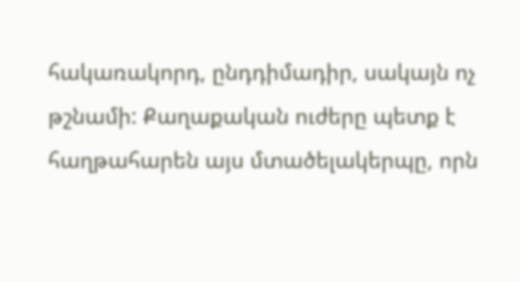հակառակորդ, ընդդիմադիր, սակայն ոչ թշնամի: Քաղաքական ուժերը պետք է հաղթահարեն այս մտածելակերպը, որն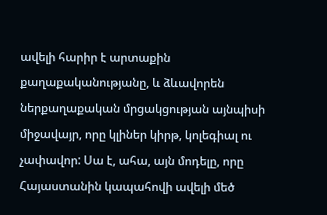ավելի հարիր է արտաքին քաղաքականությանը, և ձևավորեն ներքաղաքական մրցակցության այնպիսի միջավայր, որը կլիներ կիրթ, կոլեգիալ ու չափավոր: Սա է, ահա, այն մոդելը, որը Հայաստանին կապահովի ավելի մեծ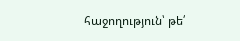հաջողություն՝ թե՛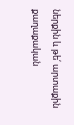ներքին և թե՛ արտաքին քաղաքական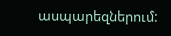ասպարեզներում: